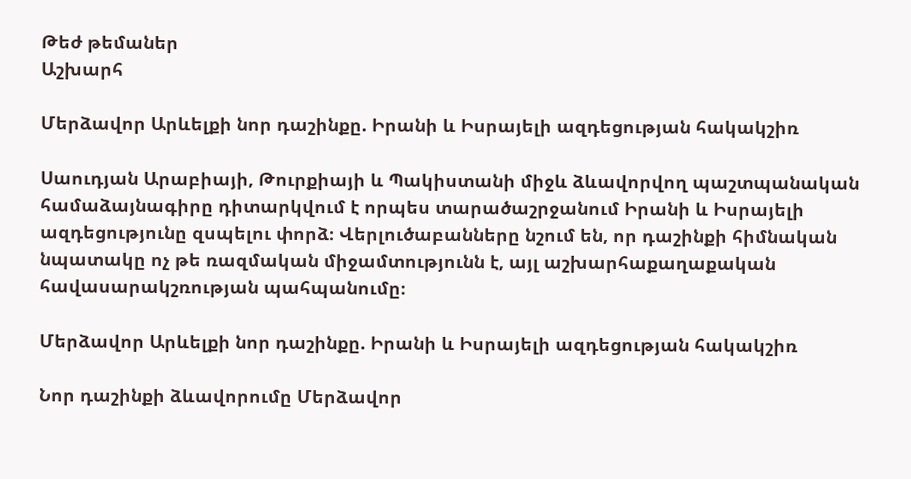Թեժ թեմաներ
Աշխարհ

Մերձավոր Արևելքի նոր դաշինքը. Իրանի և Իսրայելի ազդեցության հակակշիռ

Սաուդյան Արաբիայի, Թուրքիայի և Պակիստանի միջև ձևավորվող պաշտպանական համաձայնագիրը դիտարկվում է որպես տարածաշրջանում Իրանի և Իսրայելի ազդեցությունը զսպելու փորձ։ Վերլուծաբանները նշում են, որ դաշինքի հիմնական նպատակը ոչ թե ռազմական միջամտությունն է, այլ աշխարհաքաղաքական հավասարակշռության պահպանումը։

Մերձավոր Արևելքի նոր դաշինքը. Իրանի և Իսրայելի ազդեցության հակակշիռ

Նոր դաշինքի ձևավորումը Մերձավոր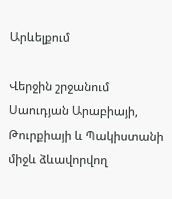Արևելքում

Վերջին շրջանում Սաուդյան Արաբիայի, Թուրքիայի և Պակիստանի միջև ձևավորվող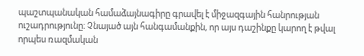պաշտպանական համաձայնագիրը գրավել է միջազգային հանրության ուշադրությունը։ Չնայած այն հանգամանքին, որ այս դաշինքը կարող է թվալ որպես ռազմական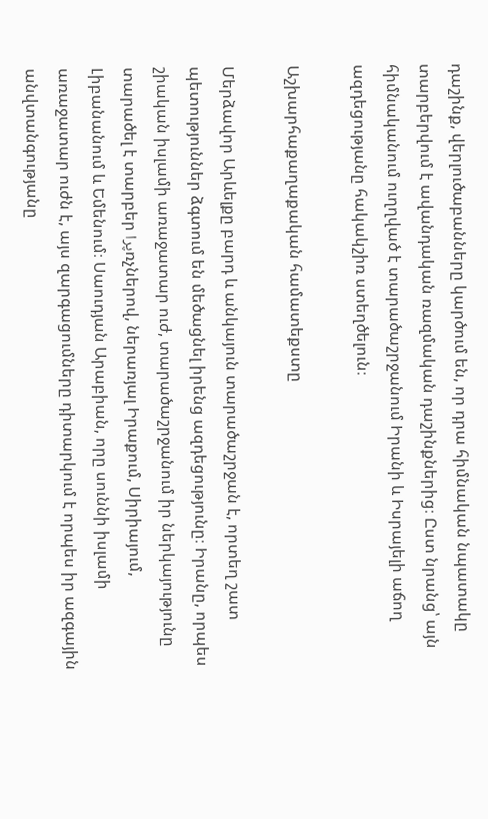դաշինք, վերլուծաբանները կարծում են, որ դրա հիմնական նպատակը տարբերվում է ավանդական ռազմական դաշինքներից։ Ըստ նրանց՝ այն հիմնականում ուղղված է տարածաշրջանում Իրանի և Իսրայելի աճող ազդեցությանը հակակշիռ ստեղծելուն։

Աշխարհաքաղաքական համատեքստը

Մերձավոր Արևելքը բարդ և անկայուն տարածաշրջան է, որտեղ շատ պետություններ ձգտում են մեծացնել իրենց ազդեցությունը։ Իրանը, որպես շիական իսլամի առաջատար ուժ, տարածաշրջանում իր ներկայությունը տարածել է տարբեր پراռչներով, ներառյալ Իրաքում, Սիրիայում, Լիբանանում և Եմենում։ Սաուդյան Արաբիան, որը սուննի իսլամի առաջատար ուժն է, այս զարգացումները դիտարկում է որպես իր ազգային անվտանգությանը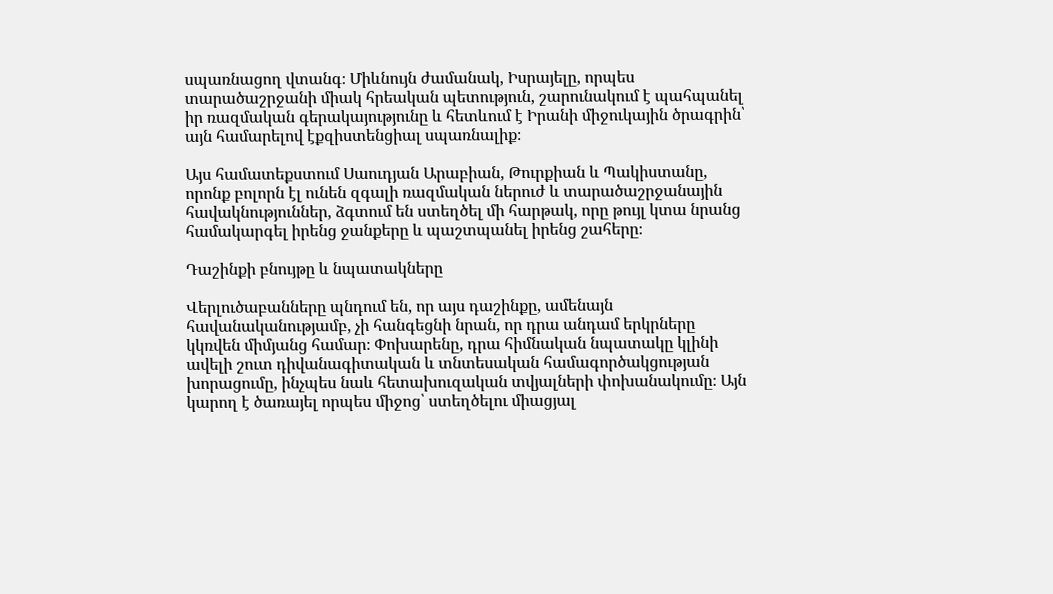սպառնացող վտանգ։ Միևնույն ժամանակ, Իսրայելը, որպես տարածաշրջանի միակ հրեական պետություն, շարունակում է պահպանել իր ռազմական գերակայությունը և հետևում է Իրանի միջուկային ծրագրին՝ այն համարելով էքզիստենցիալ սպառնալիք։

Այս համատեքստում Սաուդյան Արաբիան, Թուրքիան և Պակիստանը, որոնք բոլորն էլ ունեն զգալի ռազմական ներուժ և տարածաշրջանային հավակնություններ, ձգտում են ստեղծել մի հարթակ, որը թույլ կտա նրանց համակարգել իրենց ջանքերը և պաշտպանել իրենց շահերը։

Դաշինքի բնույթը և նպատակները

Վերլուծաբանները պնդում են, որ այս դաշինքը, ամենայն հավանականությամբ, չի հանգեցնի նրան, որ դրա անդամ երկրները կկռվեն միմյանց համար։ Փոխարենը, դրա հիմնական նպատակը կլինի ավելի շուտ դիվանագիտական և տնտեսական համագործակցության խորացումը, ինչպես նաև հետախուզական տվյալների փոխանակումը։ Այն կարող է ծառայել որպես միջոց՝ ստեղծելու միացյալ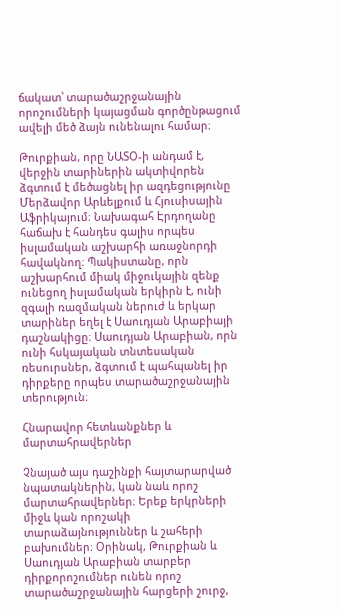ճակատ՝ տարածաշրջանային որոշումների կայացման գործընթացում ավելի մեծ ձայն ունենալու համար։

Թուրքիան, որը ՆԱՏՕ-ի անդամ է, վերջին տարիներին ակտիվորեն ձգտում է մեծացնել իր ազդեցությունը Մերձավոր Արևելքում և Հյուսիսային Աֆրիկայում։ Նախագահ Էրդողանը հաճախ է հանդես գալիս որպես իսլամական աշխարհի առաջնորդի հավակնող։ Պակիստանը, որն աշխարհում միակ միջուկային զենք ունեցող իսլամական երկիրն է, ունի զգալի ռազմական ներուժ և երկար տարիներ եղել է Սաուդյան Արաբիայի դաշնակիցը։ Սաուդյան Արաբիան, որն ունի հսկայական տնտեսական ռեսուրսներ, ձգտում է պահպանել իր դիրքերը որպես տարածաշրջանային տերություն։

Հնարավոր հետևանքներ և մարտահրավերներ

Չնայած այս դաշինքի հայտարարված նպատակներին, կան նաև որոշ մարտահրավերներ։ Երեք երկրների միջև կան որոշակի տարաձայնություններ և շահերի բախումներ։ Օրինակ, Թուրքիան և Սաուդյան Արաբիան տարբեր դիրքորոշումներ ունեն որոշ տարածաշրջանային հարցերի շուրջ,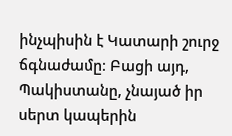ինչպիսին է Կատարի շուրջ ճգնաժամը։ Բացի այդ, Պակիստանը, չնայած իր սերտ կապերին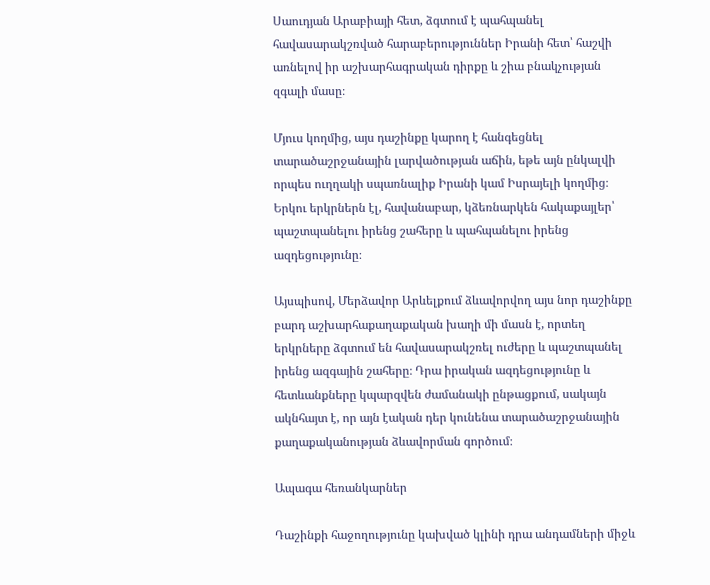Սաուդյան Արաբիայի հետ, ձգտում է պահպանել հավասարակշռված հարաբերություններ Իրանի հետ՝ հաշվի առնելով իր աշխարհագրական դիրքը և շիա բնակչության զգալի մասը։

Մյուս կողմից, այս դաշինքը կարող է հանգեցնել տարածաշրջանային լարվածության աճին, եթե այն ընկալվի որպես ուղղակի սպառնալիք Իրանի կամ Իսրայելի կողմից։ Երկու երկրներն էլ, հավանաբար, կձեռնարկեն հակաքայլեր՝ պաշտպանելու իրենց շահերը և պահպանելու իրենց ազդեցությունը։

Այսպիսով, Մերձավոր Արևելքում ձևավորվող այս նոր դաշինքը բարդ աշխարհաքաղաքական խաղի մի մասն է, որտեղ երկրները ձգտում են հավասարակշռել ուժերը և պաշտպանել իրենց ազգային շահերը։ Դրա իրական ազդեցությունը և հետևանքները կպարզվեն ժամանակի ընթացքում, սակայն ակնհայտ է, որ այն էական դեր կունենա տարածաշրջանային քաղաքականության ձևավորման գործում։

Ապագա հեռանկարներ

Դաշինքի հաջողությունը կախված կլինի դրա անդամների միջև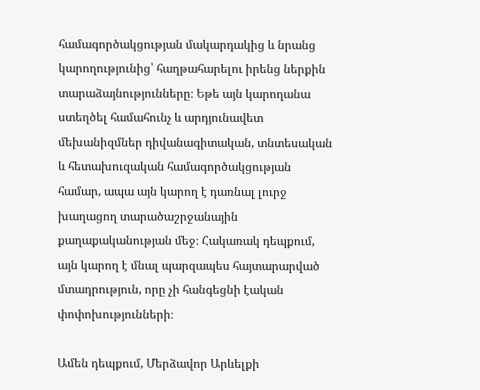համագործակցության մակարդակից և նրանց կարողությունից՝ հաղթահարելու իրենց ներքին տարաձայնությունները։ Եթե այն կարողանա ստեղծել համահունչ և արդյունավետ մեխանիզմներ դիվանագիտական, տնտեսական և հետախուզական համագործակցության համար, ապա այն կարող է դառնալ լուրջ խաղացող տարածաշրջանային քաղաքականության մեջ։ Հակառակ դեպքում, այն կարող է մնալ պարզապես հայտարարված մտադրություն, որը չի հանգեցնի էական փոփոխությունների։

Ամեն դեպքում, Մերձավոր Արևելքի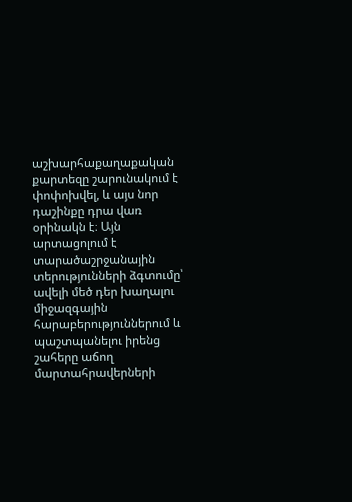աշխարհաքաղաքական քարտեզը շարունակում է փոփոխվել, և այս նոր դաշինքը դրա վառ օրինակն է։ Այն արտացոլում է տարածաշրջանային տերությունների ձգտումը՝ ավելի մեծ դեր խաղալու միջազգային հարաբերություններում և պաշտպանելու իրենց շահերը աճող մարտահրավերների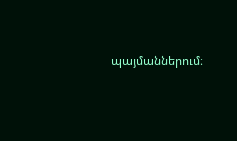պայմաններում։